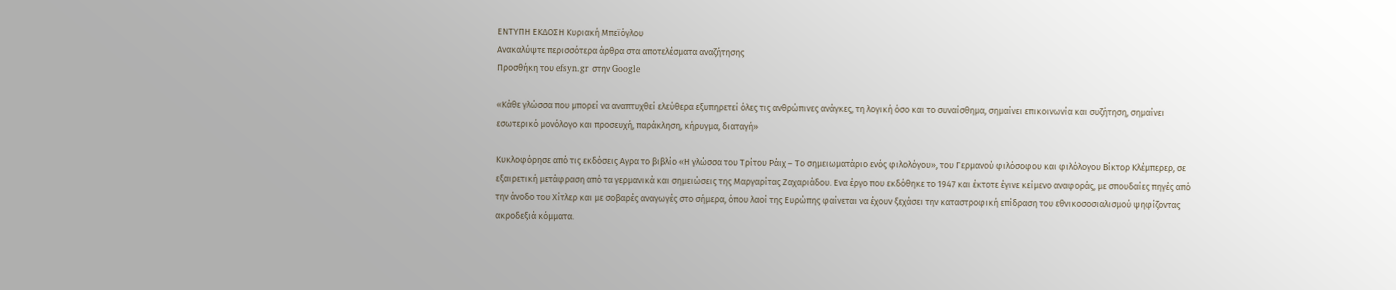ΕΝΤΥΠΗ ΕΚΔΟΣΗ Κυριακή Μπεϊόγλου
Ανακαλύψτε περισσότερα άρθρα στα αποτελέσματα αναζήτησης
Προσθήκη του efsyn.gr στην Google

«Κάθε γλώσσα που μπορεί να αναπτυχθεί ελεύθερα εξυπηρετεί όλες τις ανθρώπινες ανάγκες, τη λογική όσο και το συναίσθημα, σημαίνει επικοινωνία και συζήτηση, σημαίνει εσωτερικό μονόλογο και προσευχή, παράκληση, κήρυγμα, διαταγή»

Κυκλοφόρησε από τις εκδόσεις Αγρα το βιβλίο «Η γλώσσα του Τρίτου Ράιχ – Το σημειωματάριο ενός φιλολόγου», του Γερμανού φιλόσοφου και φιλόλογου Βίκτορ Κλέμπερερ, σε εξαιρετική μετάφραση από τα γερμανικά και σημειώσεις της Μαργαρίτας Ζαχαριάδου. Ενα έργο που εκδόθηκε το 1947 και έκτοτε έγινε κείμενο αναφοράς, με σπουδαίες πηγές από την άνοδο του Χίτλερ και με σοβαρές αναγωγές στο σήμερα, όπου λαοί της Ευρώπης φαίνεται να έχουν ξεχάσει την καταστροφική επίδραση του εθνικοσοσιαλισμού ψηφίζοντας ακροδεξιά κόμματα.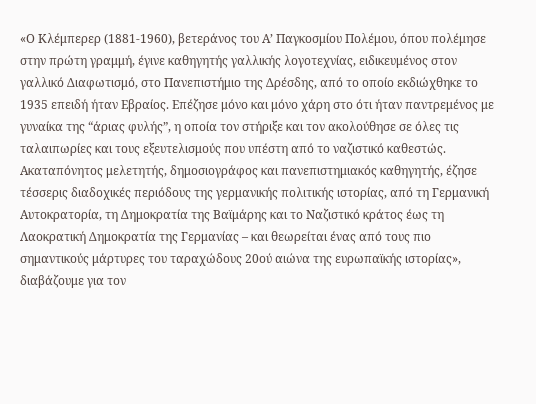«Ο Κλέμπερερ (1881-1960), βετεράνος του Α’ Παγκοσμίου Πολέμου, όπου πολέμησε στην πρώτη γραμμή, έγινε καθηγητής γαλλικής λογοτεχνίας, ειδικευμένος στον γαλλικό Διαφωτισμό, στο Πανεπιστήμιο της Δρέσδης, από το οποίο εκδιώχθηκε το 1935 επειδή ήταν Εβραίος. Επέζησε μόνο και μόνο χάρη στο ότι ήταν παντρεμένος με γυναίκα της “άριας φυλής”, η οποία τον στήριξε και τον ακολούθησε σε όλες τις ταλαιπωρίες και τους εξευτελισμούς που υπέστη από το ναζιστικό καθεστώς. Ακαταπόνητος μελετητής, δημοσιογράφος και πανεπιστημιακός καθηγητής, έζησε τέσσερις διαδοχικές περιόδους της γερμανικής πολιτικής ιστορίας, από τη Γερμανική Αυτοκρατορία, τη Δημοκρατία της Βαϊμάρης και το Ναζιστικό κράτος έως τη Λαοκρατική Δημοκρατία της Γερμανίας – και θεωρείται ένας από τους πιο σημαντικούς μάρτυρες του ταραχώδους 20ού αιώνα της ευρωπαϊκής ιστορίας», διαβάζουμε για τον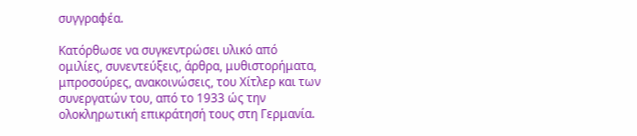συγγραφέα.

Κατόρθωσε να συγκεντρώσει υλικό από ομιλίες, συνεντεύξεις, άρθρα, μυθιστορήματα, μπροσούρες, ανακοινώσεις, του Χίτλερ και των συνεργατών του, από το 1933 ώς την ολοκληρωτική επικράτησή τους στη Γερμανία.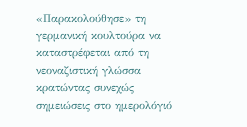«Παρακολούθησε» τη γερμανική κουλτούρα να καταστρέφεται από τη νεοναζιστική γλώσσα κρατώντας συνεχώς σημειώσεις στο ημερολόγιό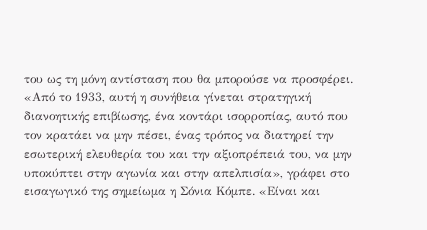του ως τη μόνη αντίσταση που θα μπορούσε να προσφέρει. «Από το 1933, αυτή η συνήθεια γίνεται στρατηγική διανοητικής επιβίωσης, ένα κοντάρι ισορροπίας, αυτό που τον κρατάει να μην πέσει, ένας τρόπος να διατηρεί την εσωτερική ελευθερία του και την αξιοπρέπειά του, να μην υποκύπτει στην αγωνία και στην απελπισία», γράφει στο εισαγωγικό της σημείωμα η Σόνια Κόμπε. «Είναι και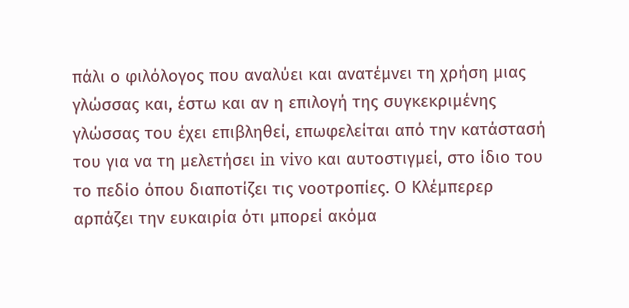πάλι ο φιλόλογος που αναλύει και ανατέμνει τη χρήση μιας γλώσσας και, έστω και αν η επιλογή της συγκεκριμένης γλώσσας του έχει επιβληθεί, επωφελείται από την κατάστασή του για να τη μελετήσει in vivo και αυτοστιγμεί, στο ίδιο του το πεδίο όπου διαποτίζει τις νοοτροπίες. Ο Κλέμπερερ αρπάζει την ευκαιρία ότι μπορεί ακόμα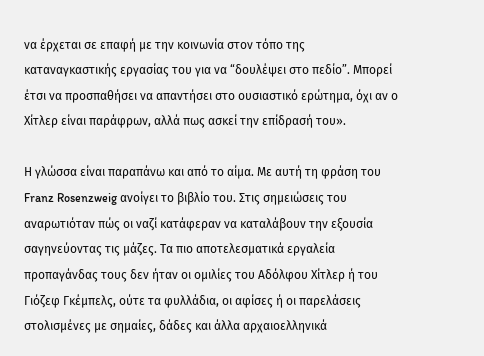να έρχεται σε επαφή με την κοινωνία στον τόπο της καταναγκαστικής εργασίας του για να “δουλέψει στο πεδίο”. Μπορεί έτσι να προσπαθήσει να απαντήσει στο ουσιαστικό ερώτημα, όχι αν ο Χίτλερ είναι παράφρων, αλλά πως ασκεί την επίδρασή του».

Η γλώσσα είναι παραπάνω και από το αίμα. Με αυτή τη φράση του Franz Rosenzweig ανοίγει το βιβλίο του. Στις σημειώσεις του αναρωτιόταν πώς οι ναζί κατάφεραν να καταλάβουν την εξουσία σαγηνεύοντας τις μάζες. Τα πιο αποτελεσματικά εργαλεία προπαγάνδας τους δεν ήταν οι ομιλίες του Αδόλφου Χίτλερ ή του Γιόζεφ Γκέμπελς, ούτε τα φυλλάδια, οι αφίσες ή οι παρελάσεις στολισμένες με σημαίες, δάδες και άλλα αρχαιοελληνικά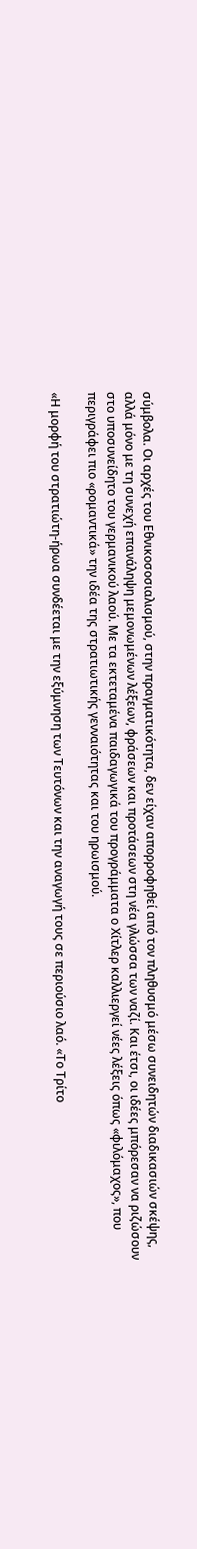σύμβολα. Οι αρχές του Εθνικοσοσιαλισμού, στην πραγματικότητα, δεν είχαν απορροφηθεί από τον πληθυσμό μέσω συνειδητών διαδικασιών σκέψης, αλλά μόνο με τη συνεχή επανάληψη μεμονωμένων λέξεων, φράσεων και προτάσεων στη νέα γλώσσα των ναζί. Και έτσι, οι ιδέες μπόρεσαν να ριζώσουν στο υποσυνείδητο του γερμανικού λαού. Με τα εκτεταμένα παιδαγωγικά του προγράμματα ο Χίτλερ καλλιεργεί νέες λέξεις όπως «φιλόμαχος», που περιγράφει πιο «ρομαντικά» την ιδέα της στρατιωτικής γενναιότητας και του ηρωισμού.

«Η μορφή του στρατιώτη-ήρωα συνδέεται με την εξύμνηση των Τευτόνων και την αναγωγή τους σε περιούσιο λαό. «Το Τρίτο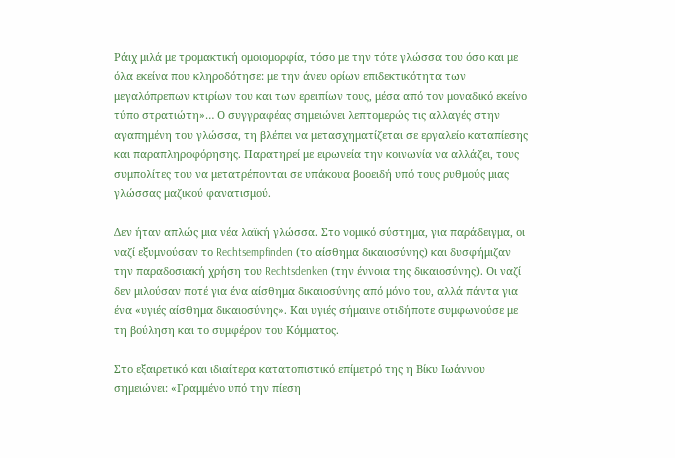Ράιχ μιλά με τρομακτική ομοιομορφία, τόσο με την τότε γλώσσα του όσο και με όλα εκείνα που κληροδότησε: με την άνευ ορίων επιδεκτικότητα των μεγαλόπρεπων κτιρίων του και των ερειπίων τους, μέσα από τον μοναδικό εκείνο τύπο στρατιώτη»… Ο συγγραφέας σημειώνει λεπτομερώς τις αλλαγές στην αγαπημένη του γλώσσα, τη βλέπει να μετασχηματίζεται σε εργαλείο καταπίεσης και παραπληροφόρησης. Παρατηρεί με ειρωνεία την κοινωνία να αλλάζει, τους συμπολίτες του να μετατρέπονται σε υπάκουα βοοειδή υπό τους ρυθμούς μιας γλώσσας μαζικού φανατισμού.

Δεν ήταν απλώς μια νέα λαϊκή γλώσσα. Στο νομικό σύστημα, για παράδειγμα, οι ναζί εξυμνούσαν το Rechtsempfinden (το αίσθημα δικαιοσύνης) και δυσφήμιζαν την παραδοσιακή χρήση του Rechtsdenken (την έννοια της δικαιοσύνης). Οι ναζί δεν μιλούσαν ποτέ για ένα αίσθημα δικαιοσύνης από μόνο του, αλλά πάντα για ένα «υγιές αίσθημα δικαιοσύνης». Και υγιές σήμαινε οτιδήποτε συμφωνούσε με τη βούληση και το συμφέρον του Κόμματος.

Στο εξαιρετικό και ιδιαίτερα κατατοπιστικό επίμετρό της η Βίκυ Ιωάννου σημειώνει: «Γραμμένο υπό την πίεση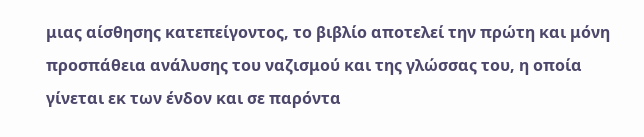μιας αίσθησης κατεπείγοντος, το βιβλίο αποτελεί την πρώτη και μόνη προσπάθεια ανάλυσης του ναζισμού και της γλώσσας του, η οποία γίνεται εκ των ένδον και σε παρόντα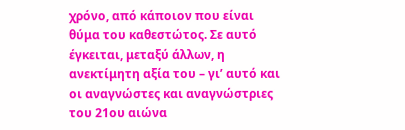χρόνο, από κάποιον που είναι θύμα του καθεστώτος. Σε αυτό έγκειται, μεταξύ άλλων, η ανεκτίμητη αξία του – γι’ αυτό και οι αναγνώστες και αναγνώστριες του 21ου αιώνα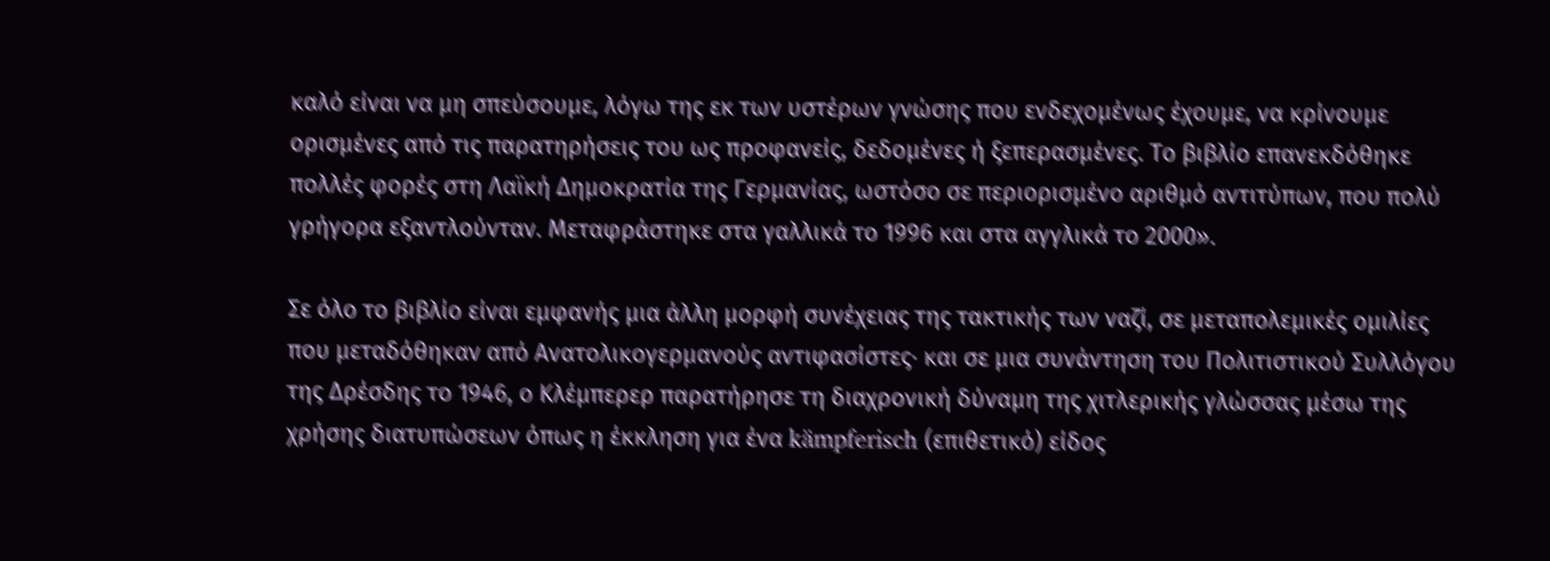καλό είναι να μη σπεύσουμε, λόγω της εκ των υστέρων γνώσης που ενδεχομένως έχουμε, να κρίνουμε ορισμένες από τις παρατηρήσεις του ως προφανείς, δεδομένες ή ξεπερασμένες. Το βιβλίο επανεκδόθηκε πολλές φορές στη Λαϊκή Δημοκρατία της Γερμανίας, ωστόσο σε περιορισμένο αριθμό αντιτύπων, που πολύ γρήγορα εξαντλούνταν. Μεταφράστηκε στα γαλλικά το 1996 και στα αγγλικά το 2000».

Σε όλο το βιβλίο είναι εμφανής μια άλλη μορφή συνέχειας της τακτικής των ναζί, σε μεταπολεμικές ομιλίες που μεταδόθηκαν από Ανατολικογερμανούς αντιφασίστες· και σε μια συνάντηση του Πολιτιστικού Συλλόγου της Δρέσδης το 1946, ο Κλέμπερερ παρατήρησε τη διαχρονική δύναμη της χιτλερικής γλώσσας μέσω της χρήσης διατυπώσεων όπως η έκκληση για ένα kämpferisch (επιθετικό) είδος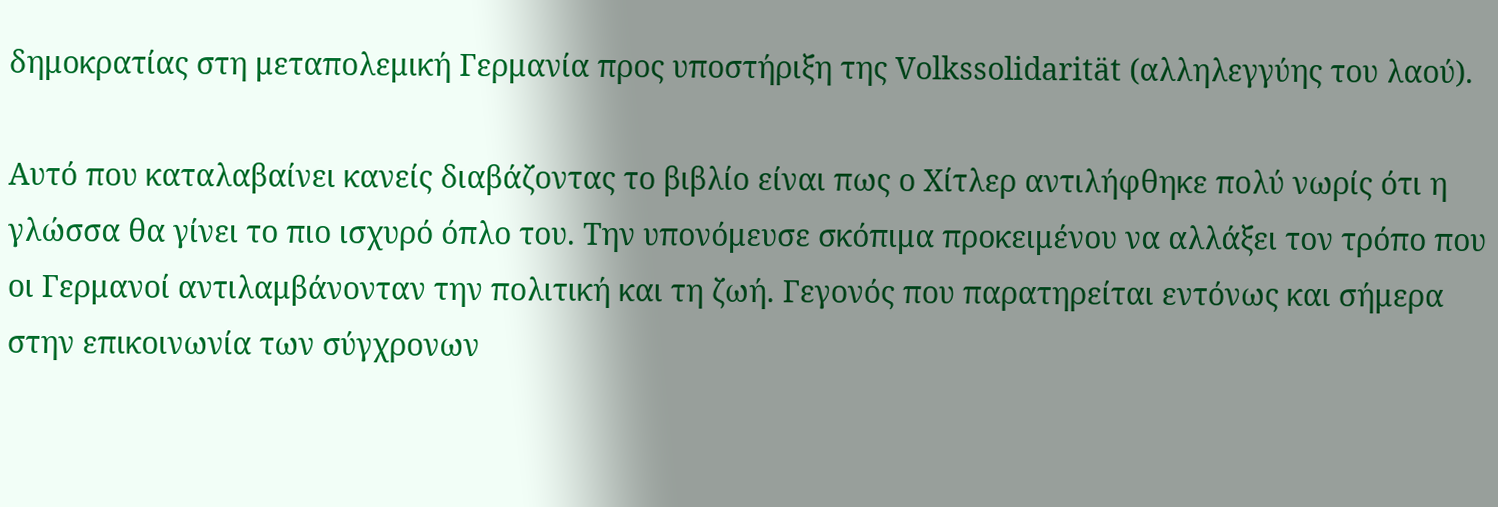δημοκρατίας στη μεταπολεμική Γερμανία προς υποστήριξη της Volkssolidarität (αλληλεγγύης του λαού).

Αυτό που καταλαβαίνει κανείς διαβάζοντας το βιβλίο είναι πως ο Χίτλερ αντιλήφθηκε πολύ νωρίς ότι η γλώσσα θα γίνει το πιο ισχυρό όπλο του. Την υπονόμευσε σκόπιμα προκειμένου να αλλάξει τον τρόπο που οι Γερμανοί αντιλαμβάνονταν την πολιτική και τη ζωή. Γεγονός που παρατηρείται εντόνως και σήμερα στην επικοινωνία των σύγχρονων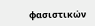φασιστικών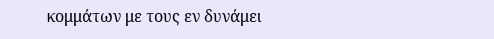κομμάτων με τους εν δυνάμει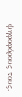ψηφοφόρους τους.